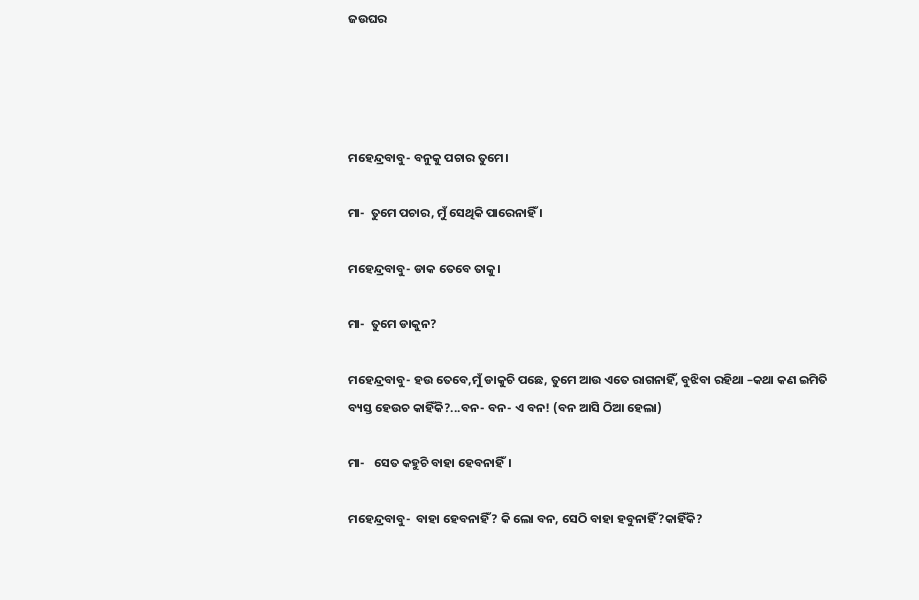ଜଉଘର




ମହେନ୍ଦ୍ରବାବୁ- ବନୁକୁ ପଚାର ତୁମେ।

ମା-  ତୁମେ ପଚାର, ମୁଁ ସେଥିକି ପାରେନାହିଁ ।

ମହେନ୍ଦ୍ରବାବୁ- ଡାକ ତେବେ ତାକୁ।

ମା-  ତୁମେ ଡାକୁନ?

ମହେନ୍ଦ୍ରବାବୁ- ହଉ ତେବେ,ମୁଁ ଡାକୁଚି ପଛେ, ତୁମେ ଆଉ ଏତେ ରାଗନାହିଁ, ବୁଝିବା ରହିଥା –କଥା କଣ ଇମିତି ବ୍ୟସ୍ତ ହେଉଚ କାହିଁକି?...ବନ- ବନ- ଏ ବନ! (ବନ ଆସି ଠିଆ ହେଲା)

ମା-   ସେତ କହୁଚି ବାହା ହେବନାହିଁ।

ମହେନ୍ଦ୍ରବାବୁ-  ବାହା ହେବନାହିଁ? କି ଲୋ ବନ, ସେଠି ବାହା ହବୁନାହିଁ?କାହିଁକି?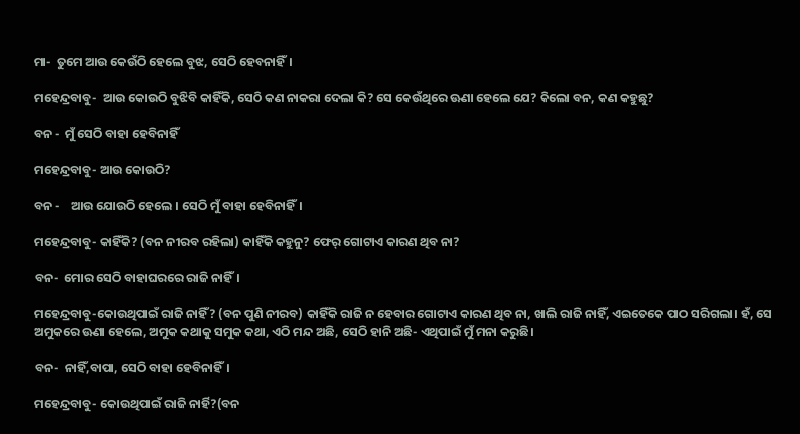ମା-  ତୁମେ ଆଉ କେଉଁଠି ହେଲେ ବୁଝ, ସେଠି ହେବନାହିଁ।

ମହେନ୍ଦ୍ରବାବୁ-  ଆଉ କୋଉଠି ବୁଝିବି କାହିଁକି, ସେଠି କଣ ନାକରା ଦେଲା କି? ସେ କେଉଁଥିରେ ଊଣା ହେଲେ ଯେ? କିଲୋ ବନ, କଣ କହୁଛୁ?

ବନ -  ମୁଁ ସେଠି ବାହା ହେବିନାହିଁ

ମହେନ୍ଦ୍ରବାବୁ- ଆଉ କୋଉଠି?

ବନ -    ଆଉ ଯୋଉଠି ହେଲେ । ସେଠି ମୁଁ ବାହା ହେବିନାହିଁ।

ମହେନ୍ଦ୍ରବାବୁ- କାହିଁକି? (ବନ ନୀରବ ରହିଲା) କାହିଁକି କହୁନୁ? ଫେର୍‌ ଗୋଟାଏ କାରଣ ଥିବ ନା?

ବନ-  ମୋର ସେଠି ବାହାଘରରେ ରାଜି ନାହିଁ।

ମହେନ୍ଦ୍ରବାବୁ-କୋଉଥିପାଇଁ ରାଜି ନାହିଁ? (ବନ ପୁଣି ନୀରବ) କାହିଁକି ରାଜି ନ ହେବାର ଗୋଟାଏ କାରଣ ଥିବ ନା, ଖାଲି ରାଜି ନାହିଁ, ଏଇତେକେ ପାଠ ସରିଗଲା। ହଁ, ସେ ଅମୁକରେ ଊଣା ହେଲେ, ଅମୁକ କଥାକୁ ସମୁକ କଥା, ଏଠି ମନ୍ଦ ଅଛି, ସେଠି ହାନି ଅଛି- ଏଥିପାଇଁ ମୁଁ ମନା କରୁଛି।

ବନ-  ନାହିଁ,ବାପା, ସେଠି ବାହା ହେବିନାହିଁ।

ମହେନ୍ଦ୍ରବାବୁ- କୋଉଥିପାଇଁ ରାଜି ନାର୍ହି?(ବନ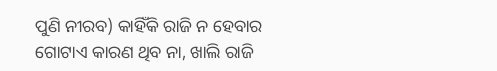ପୁଣି ନୀରବ) କାହିଁକି ରାଜି ନ ହେବାର ଗୋଟାଏ କାରଣ ଥିବ ନା, ଖାଲି ରାଜି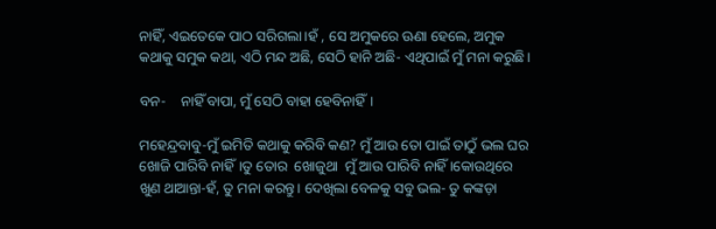ନାହିଁ, ଏଇତେକେ ପାଠ ସରିଗଲା।ହଁ , ସେ ଅମୁକରେ ଊଣା ହେଲେ, ଅମୁକ କଥାକୁ ସମୁକ କଥା, ଏଠି ମନ୍ଦ ଅଛି, ସେଠି ହାନି ଅଛି- ଏଥିପାଇଁ ମୁଁ ମନା କରୁଛି।

ବନ-    ନାହିଁ ବାପା, ମୁଁ ସେଠି ବାହା ହେବିନାହିଁ।

ମହେନ୍ଦ୍ରବାବୁ-ମୁଁ ଇମିତି କଥାକୁ କରିବି କଣ? ମୁଁ ଆଉ ତୋ ପାଇଁ ତାଠୁଁ ଭଲ ଘର ଖୋଜି ପାରିବି ନାହିଁ।ତୁ ତୋର  ଖୋଜୁଥା  ମୁଁ ଆଉ ପାରିବି ନାହିଁ ।କୋଉଥିରେ ଖୁଣ ଥାଆନ୍ତା-ହଁ, ତୁ ମନା କରନ୍ତୁ। ଦେଖିଲା ବେଳକୁ ସବୁ ଭଲ- ତୁ କଙ୍କଡ଼ା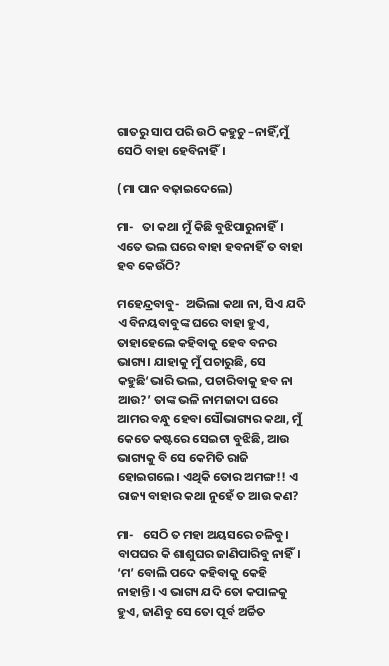ଗାତରୁ ସାପ ପରି ଉଠି କହୁଚୁ –ନାହିଁ,ମୁଁ ସେଠି ବାହା ହେବିନାହିଁ।

(ମା ପାନ ବଢ଼ାଇଦେଲେ)

ମା-   ତା କଥା ମୁଁ କିଛି ବୁଝିପାରୁନାହିଁ। ଏତେ ଭଲ ଘରେ ବାହା ହବନାହିଁ ତ ବାହା ହବ କେଉଁଠି?

ମହେନ୍ଦ୍ରବାବୁ-  ଅଭିଲା କଥା ନା, ସିଏ ଯଦି ଏ ବିନୟବାବୁଙ୍କ ଘରେ ବାହା ହୁଏ, ତାହାହେଲେ କହିବାକୁ ହେବ ବନର ଭାଗ୍ୟ। ଯାହାକୁ ମୁଁ ପଚାରୁଛି, ସେ କହୁଛି‘ଭାରି ଭଲ, ପଚାରିବାକୁ ହବ ନା ଆଉ?’ ତାଙ୍କ ଭଳି ନାମଜାଦା ଘରେ ଆମର ବନ୍ଧୁ ହେବା ସୌଭାଗ୍ୟର କଥା, ମୁଁ କେତେ କଷ୍ଟରେ ସେଇଟା ବୁଝିଛି, ଆଉ ଭାଗ୍ୟକୁ ବି ସେ କେମିତି ରାଜି ହୋଇଗଲେ। ଏଥିକି ତୋର ଅମଙ୍ଗ!! ଏ ରାଜ୍ୟ ବାହାର କଥା ନୁହେଁ ତ ଆଉ କଣ?

ମା-   ସେଠି ତ ମହା ଅୟସରେ ଚଳିବୁ। ବାପଘର କି ଶାଶୁଘର ଜାଣିପାରିବୁ ନାହିଁ। ‘ମ’ ବୋଲି ପଦେ କହିବାକୁ କେହି ନାହାନ୍ତି। ଏ ଭାଗ୍ୟ ଯଦି ତୋ କପାଳକୁ ହୁଏ, ଜାଣିବୁ ସେ ତୋ ପୂର୍ବ ଅର୍ଚ୍ଚିତ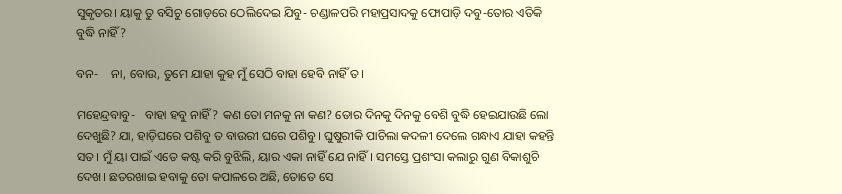ସୁକୃତର। ୟାକୁ ତୁ ବସିଚୁ ଗୋଡ଼ରେ ଠେଲିଦେଇ ଯିବୁ- ଚଣ୍ଡାଳପରି ମହାପ୍ରସାଦକୁ ଫୋପାଡ଼ି ଦବୁ-ତୋର ଏତିକି ବୁଦ୍ଧି ନାହିଁ?

ବନ-    ନା, ବୋଉ, ତୁମେ ଯାହା କୁହ ମୁଁ ସେଠି ବାହା ହେବି ନାହିଁ ତ।

ମହେନ୍ଦ୍ରବାବୁ-   ବାହା ହବୁ ନାହିଁ? କଣ ତୋ ମନକୁ ନା କଣ? ତୋର ଦିନକୁ ଦିନକୁ ବେଶି ବୁଦ୍ଧି ହେଇଯାଉଛି ଲୋ ଦେଖୁଛି? ଯା, ହାଡ଼ିଘରେ ପଶିବୁ ତ ବାଉରୀ ଘରେ ପଶିବୁ। ଘୁଷୁରୀକି ପାଚିଲା କଦଳୀ ଦେଲେ ଗନ୍ଧାଏ ଯାହା କହନ୍ତି ସତ। ମୁଁ ୟା ପାଇଁ ଏତେ କଷ୍ଟ କରି ବୁଝିଲି, ୟାର ଏକା ନାହିଁ ଯେ ନାହିଁ। ସମସ୍ତେ ପ୍ରଶଂସା କଲାରୁ ଗୁଣ ବିକାଶୁଚି ଦେଖ। ଛତରଖାଇ ହବାକୁ ତୋ କପାଳରେ ଅଛି, ତୋତେ ସେ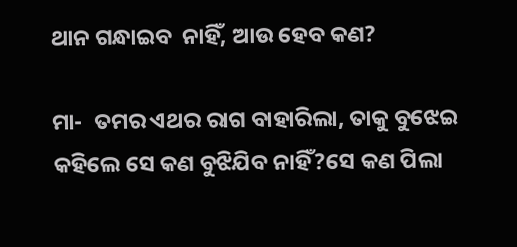ଥାନ ଗନ୍ଧାଇବ  ନାହିଁ, ଆଉ ହେବ କଣ?

ମା-  ତମର ଏଥର ରାଗ ବାହାରିଲା, ତାକୁ ବୁଝେଇ କହିଲେ ସେ କଣ ବୁଝିଯିବ ନାହିଁ?ସେ କଣ ପିଲା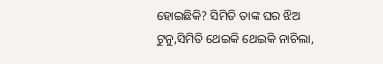ହୋଇଛିକି? ସିମିତି ତାଙ୍କ ଘର ଝିଅ ଟୁନୁ,ସିମିତି ଥେଇକି ଥେଇକି ନାଚିଲା,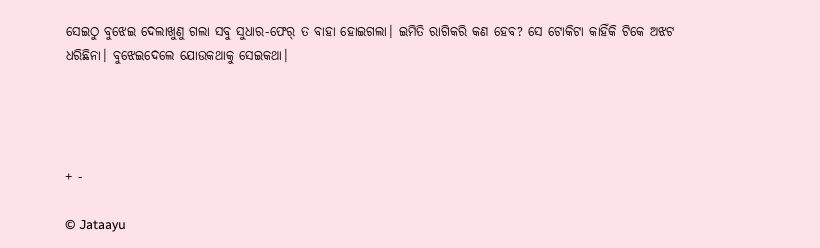ସେଇଠୁ ବୁଝେଇ ଦେଲାଖୁଣୁ ଗଲା ସବୁ ସୁଧାର-ଫେର୍‌ ତ ବାହା ହୋଇଗଲା। ଇମିତି ରାଗିକରି କଣ ହେବ? ସେ ଟୋକିଟା କାହିଁକି ଟିକେ ଅଝଟ ଧରିଛିନା। ବୁଝେଇଦେଲେ ଯୋଉକଥାକୁ ସେଇକଥା।




+ -

© Jataayu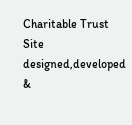Charitable Trust
Site designed,developed &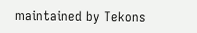maintained by Tekons